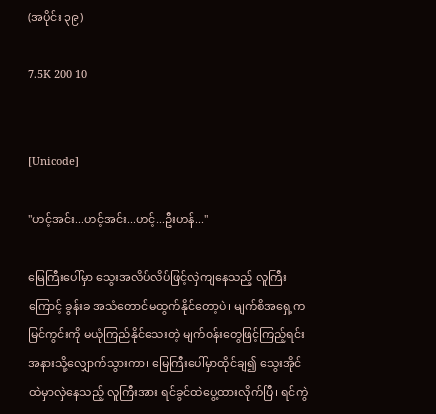(အပိုင်း ၃၉)

7.5K 200 10


[Unicode]

"ဟင့်အင်း...ဟင့်အင်း...ဟင့်...ဦးဟန်..."

မြေကြီးပေါ်မှာ သွေးအလိပ်လိပ်ဖြင့်လှဲ‌ကျနေသည့် လူကြီးကြောင့် ခွန်းခ အသံတောင်မထွက်‌နိုင်တော့ပဲ၊ မျက်စိအရှေ့ကမြင်ကွင်းကို မယုံကြည်နိုင်သေးတဲ့ မျက်၀န်းတွေဖြင့်ကြည့်ရင်း အနားသို့လျှောက်သွားကာ၊ မြေကြီးပေါ်မှာထိုင်ချ၍ သွေးအိုင်ထဲမှာလှဲနေသည့် လူကြီးအား ရင်ခွင်ထဲပွေ့ထားလိုက်ပြီ၊ ရင်ကွဲ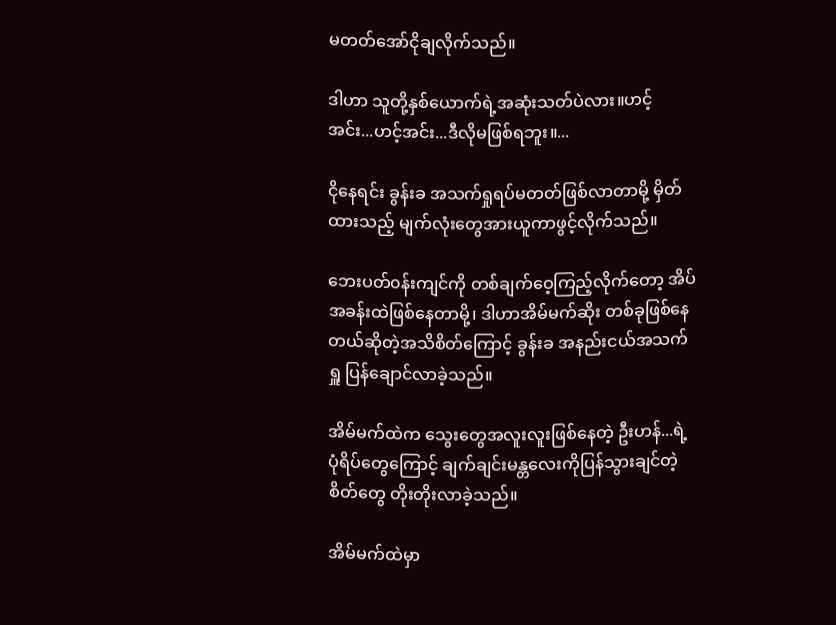မတတ်အော်ငိုချလိုက်သည်။

ဒါဟာ သူတို့နှစ်ယောက်ရဲ့အဆုံးသတ်ပဲလား။ဟင့်အင်း...ဟင့်အင်း...ဒီလိုမဖြစ်ရဘူး။...

ငိုနေရင်း ခွန်းခ အသက်ရှုရပ်မတတ်ဖြစ်လာတာမို့ မှိတ်ထားသည့် မျက်လုံးတွေအားယူကာဖွင့်လိုက်သည်။

ဘေးပတ်၀န်းကျင်ကို တစ်ချက်ဝေ့ကြည့်လိုက်တော့ အိပ်အခန်းထဲဖြစ်နေတာမို့၊ ဒါဟာအိမ်မက်ဆိုး တစ်ခုဖြစ်နေတယ်ဆိုတဲ့အသိစိတ်ကြောင့် ခွန်းခ အနည်းငယ်အသက်ရှူ ပြန်ချောင်လာခဲ့သည်။

အိမ်မက်ထဲက သွေးတွေအလူးလူးဖြစ်နေတဲ့ ဦးဟန်...ရဲ့ ပုံရိပ်တွေကြောင့် ချက်ချင်းမန္တလေးကိုပြန်သွားချင်တဲ့စိတ်‌တွေ တိုးတိုးလာခဲ့သည်။

အိမ်မက်ထဲမှာ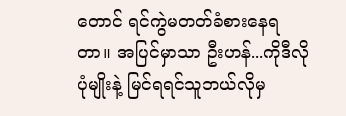တောင် ရင်ကွဲမတတ်ခံစားနေရတာ။ အပြင်မှာသာ ဦးဟန်...ကိုဒီလိုပုံမျိုးနဲ့ မြင်ရရင်သူဘယ်လိုမှ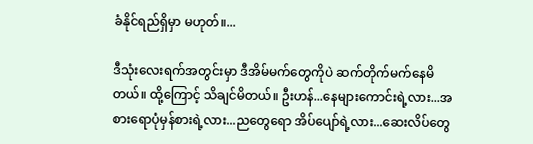ခံနိုင်ရည်ရှိမှာ မဟုတ်။...

ဒီသုံးလေးရက်အတွင်းမှာ ဒီအိမ်‌မက်တွေကိုပဲ ဆက်တိုက်မက်နေမိတယ်။ ထို့ကြောင့် သိချင်မိတယ်။ ဦးဟန်...နေများကောင်းရဲ့လား...အစားရောပုံမှန်စားရဲ့လား...ညတွေရော အိပ်ပျော်ရဲ့လား...ဆေး‌လိပ်တွေ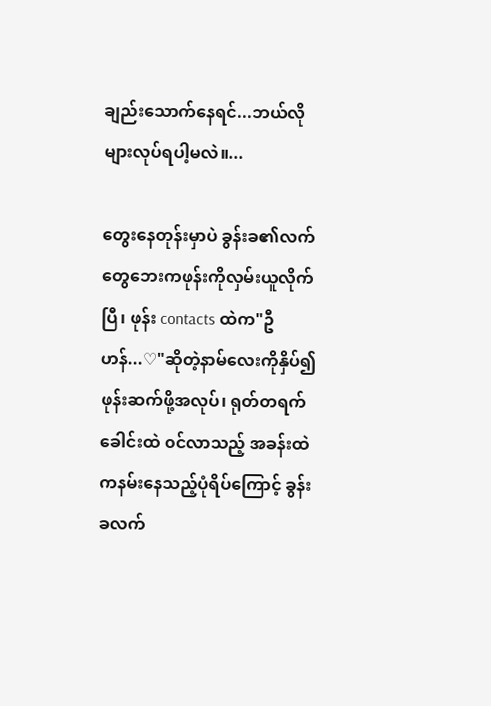ချည်းသောက်နေရင်...ဘယ်လိုများလုပ်ရပါ့မလဲ။...

တွေးနေတုန်းမှာပဲ ခွန်းခ၏လက်တွေဘေးကဖုန်းကိုလှမ်းယူလိုက်ပြီ၊ ဖုန်း contacts ထဲက"ဦဟန်...♡"ဆိုတဲ့နာမ်လေးကိုနှိပ်၍ ဖုန်းဆက်ဖို့အလုပ်၊ ရုတ်တရက်ခေါင်းထဲ ၀င်လာသည့် အခန်းထဲကနမ်းနေသည့်ပုံရိပ်ကြောင့် ခွန်းခလက်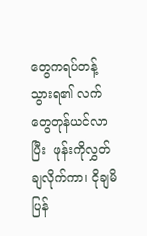တွေကရပ်တန့်သွားရ၏ လက်တွေတုန်ယင်လာပြီး  ဖုန်းကိုလွှတ်ချလိုက်ကာ၊ ငိုချမိပြန်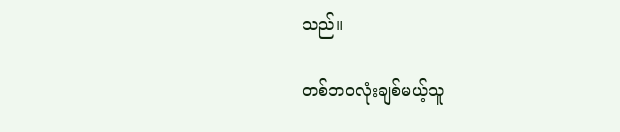သည်။

တစ်ဘ၀လုံးချစ်မယ့်သူ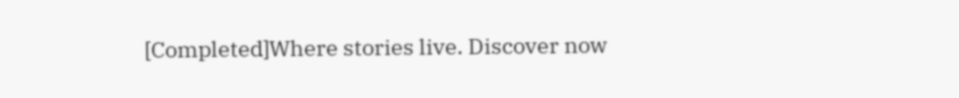[Completed]Where stories live. Discover now